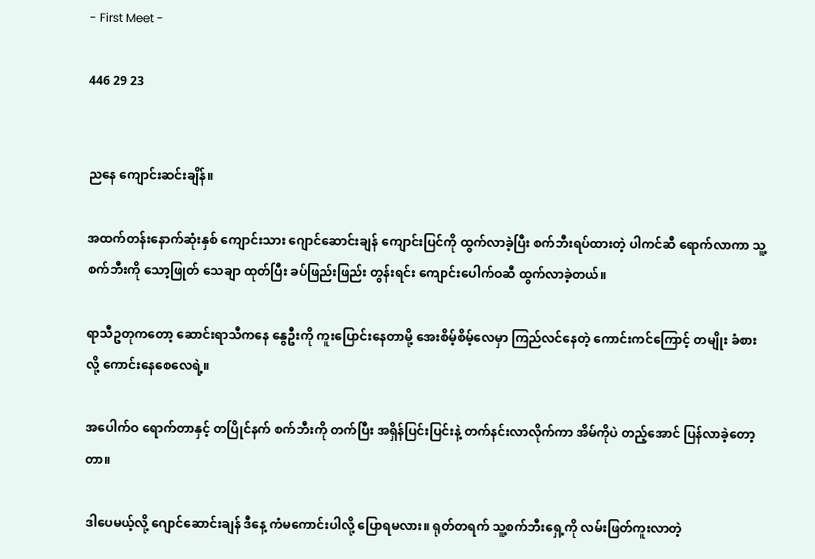- First Meet -

446 29 23


ညနေ ကျောင်းဆင်းချိန်။

အထက်တန်းနောက်ဆုံးနှစ် ကျောင်းသား ဂျောင်ဆောင်းချန် ကျောင်းပြင်ကို ထွက်လာခဲ့ပြီး စက်ဘီးရပ်ထားတဲ့ ပါကင်ဆီ ရောက်လာကာ သူ့စက်ဘီးကို သော့ဖြုတ် သေချာ ထုတ်ပြီး ခပ်ဖြည်းဖြည်း တွန်းရင်း ကျောင်းပေါက်ဝဆီ ထွက်လာခဲ့တယ်။

ရာသီဥတုကတော့ ဆောင်းရာသီကနေ နွေဦးကို ကူးပြောင်းနေတာမို့ အေးစိမ့်စိမ့်လေမှာ ကြည်လင်နေတဲ့ ကောင်းကင်ကြောင့် တမျိုး ခံစားလို့ ကောင်းနေစေလေရဲ့။

အပေါက်ဝ ရောက်တာနှင့် တပြိုင်နက် စက်ဘီးကို တက်ပြီး အရှိန်ပြင်းပြင်းနဲ့ တက်နင်းလာလိုက်ကာ အိမ်ကိုပဲ တည့်အောင် ပြန်လာခဲ့တော့တာ။

ဒါပေမယ့်လို့ ဂျောင်ဆောင်းချန် ဒီနေ့ ကံမကောင်းပါလို့ ပြောရမလား။ ရုတ်တရက် သူ့စက်ဘီးရှေ့ကို လမ်းဖြတ်ကူးလာတဲ့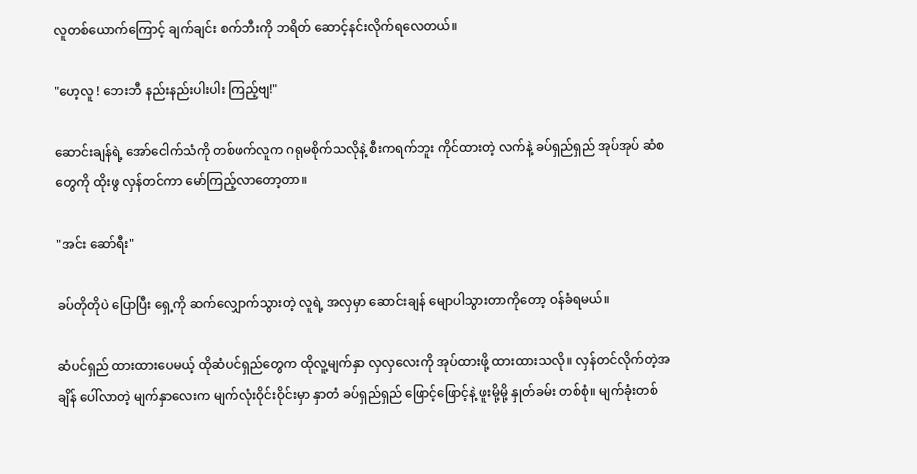လူတစ်ယောက်ကြောင့် ချက်ချင်း စက်ဘီးကို ဘရိတ် ဆောင့်နင်းလိုက်ရလေတယ်။

"ဟေ့လူ ! ဘေးဘီ နည်းနည်းပါးပါး ကြည့်ဗျ!"

ဆောင်းချန်ရဲ့ အော်ငေါက်သံကို တစ်ဖက်လူက ဂရုမစိုက်သလိုနဲ့ စီးကရက်ဘူး ကိုင်ထားတဲ့ လက်နဲ့ ခပ်ရှည်ရှည် အုပ်အုပ် ဆံစတွေကို ထိုးဖွ လှန်တင်ကာ မော်ကြည့်လာတော့တာ။

"အင်း ဆော်ရီး"

ခပ်တိုတိုပဲ ပြောပြီး ရှေ့ကို ဆက်လျှောက်သွားတဲ့ လူရဲ့ အလှမှာ ဆောင်းချန် မျောပါသွားတာကိုတော့ ဝန်ခံရမယ်။

ဆံပင်ရှည် ထားထားပေမယ့် ထိုဆံပင်ရှည်တွေက ထိုလူ့မျက်နှာ လှလှလေးကို အုပ်ထားဖို့ ထားထားသလို။ လှန်တင်လိုက်တဲ့အချိန် ပေါ်လာတဲ့ မျက်နှာလေးက မျက်လုံးဝိုင်းဝိုင်းမှာ နှာတံ ခပ်ရှည်ရှည် ဖြောင့်ဖြောင့်နဲ့ ဖူးမို့မို့ နှုတ်ခမ်း တစ်စုံ။ မျက်ခုံးတစ်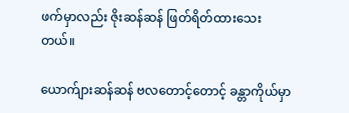ဖက်မှာလည်း ဇိုးဆန်ဆန် ဖြတ်ရိတ်ထားသေးတယ်။

ယောက်ျားဆန်ဆန် ဗလတောင့်တောင့် ခန္တာကိုယ်မှာ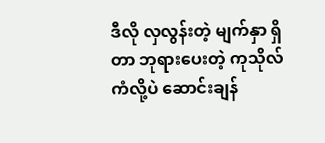ဒီလို လှလွန်းတဲ့ မျက်နှာ ရှိတာ ဘုရားပေးတဲ့ ကုသိုလ်ကံလို့ပဲ ဆောင်းချန်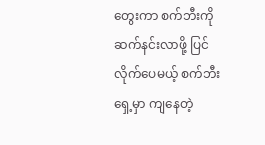တွေးကာ စက်ဘီးကို ဆက်နင်းလာဖို့ ပြင်လိုက်ပေမယ့် စက်ဘီးရှေ့မှာ ကျနေတဲ့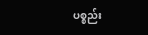ပစ္စည်း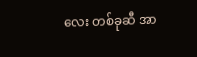လေး တစ်ခုဆီ အာ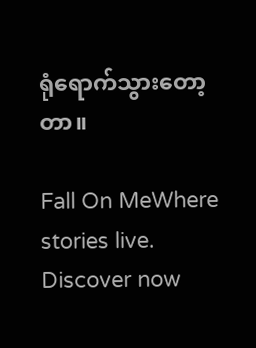ရုံရောက်သွားတော့တာ။

Fall On MeWhere stories live. Discover now